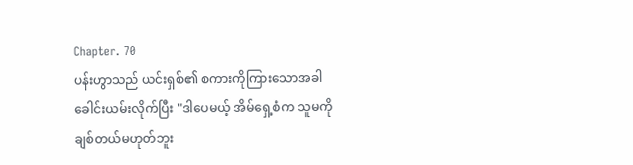Chapter. 70
ပန်းဟွာသည် ယင်းရှစ်၏ စကားကိုကြားသောအခါ ခေါင်းယမ်းလိုက်ပြီး "ဒါပေမယ့် အိမ်ရှေ့စံက သူမကို ချစ်တယ်မဟုတ်ဘူး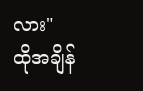လား"
ထိုအချိန်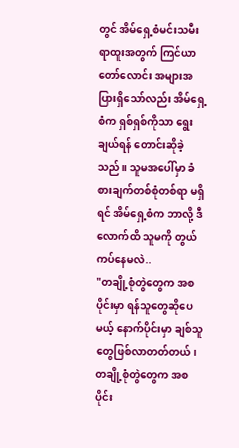တွင် အိမ်ရှေ့စံမင်းသမီး ရာထူးအတွက် ကြင်ယာတော်လောင်း အများအပြားရှိသော်လည်း အိမ်ရှေ့စံက ရှစ်ရှစ်ကိုသာ ရွေးချယ်ရန် တောင်းဆိုခဲ့သည်။ သူမအပေါ်မှာ ခံစားချက်တစ်စုံတစ်ရာ မရှိရင် အိမ်ရှေ့စံက ဘာလို့ ဒီလောက်ထိ သူမကို တွယ်ကပ်နေမလဲ..
"တချို့စုံတွဲတွေက အစပိုင်းမှာ ရန်သူတွေဆိုပေမယ့် နောက်ပိုင်းမှာ ချစ်သူတွေဖြစ်လာတတ်တယ်၊တချို့စုံတွဲတွေက အစပိုင်း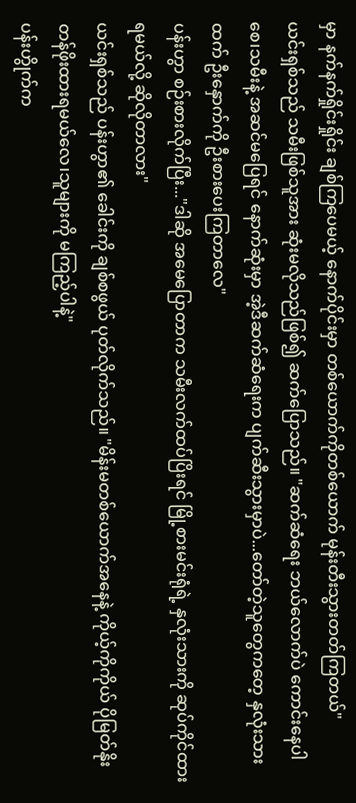မှာ နက်နက်ရှိုင်းရှိုင်း ချစ်ကြပေမယ့် နောက်ပိုင်းမှာ တစ်ယောက်ကိုတစ်ယောက် မုန်းတီးသွားတတ်ကြတယ်"
ယင်းရှစ်သည် သမီးဖြစ်သူအား ဆုံးမလိုသည်ဖြစ်၍ ဆက်ပြောသည်။ "ဆက်ဆံရေး ဘယ်လောက်ပဲ ကောင်းနေပါစေ၊သမီးနဲ့ အဆင်မပြေရင် နောက်ဆုံးမှာ အဲ့ဒီဆက်ဆံရေးက ပျက်ဆီးသွားမှာပဲ...တော်တဲ့သူတွေကတေ့ နှလုံးသားထက် ဦးနှောက်ကို ဦးစားပေးကြတာလေ"
ပန်းဟွာ စဉ်းစားလိုက်ပြီး..."ဒါဆို အမေပြောတာက သမီးလက်ထပ်ပြိးရင် မြို့စားမင်းရုံရဲ့ နှလုံးသားကို ဆုပ်ကိုင်ထားရမယ်လို့ ဆိုလိုတာလား"
ယင်းရှစ်သည် ပန်းဟွာ၏ ခေါင်းကို ချစ်စဖွယ် ပုတ်လိုက်သည်။ "မိန်းမတစ်ယောက်အနေနဲ့ ကိုယ့်ကိုကိုယ် ပိုမြတ်နိုးတန်ဖိုးထားရမယ်လေ၊သူများကို မကြည့်ပါနဲ့"
ပန်းဟွိုက်က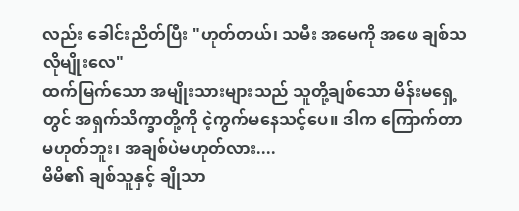လည်း ခေါင်းညိတ်ပြီး "ဟုတ်တယ်၊ သမီး အမေကို အဖေ ချစ်သလိုမျိုးလေ"
ထက်မြက်သော အမျိုးသားများသည် သူတို့ချစ်သော မိန်းမရှေ့တွင် အရှက်သိက္ခာတို့ကို ငဲ့ကွက်မနေသင့်ပေ။ ဒါက ကြောက်တာ မဟုတ်ဘူး၊ အချစ်ပဲမဟုတ်လား....
မိမိ၏ ချစ်သူနှင့် ချိုသာ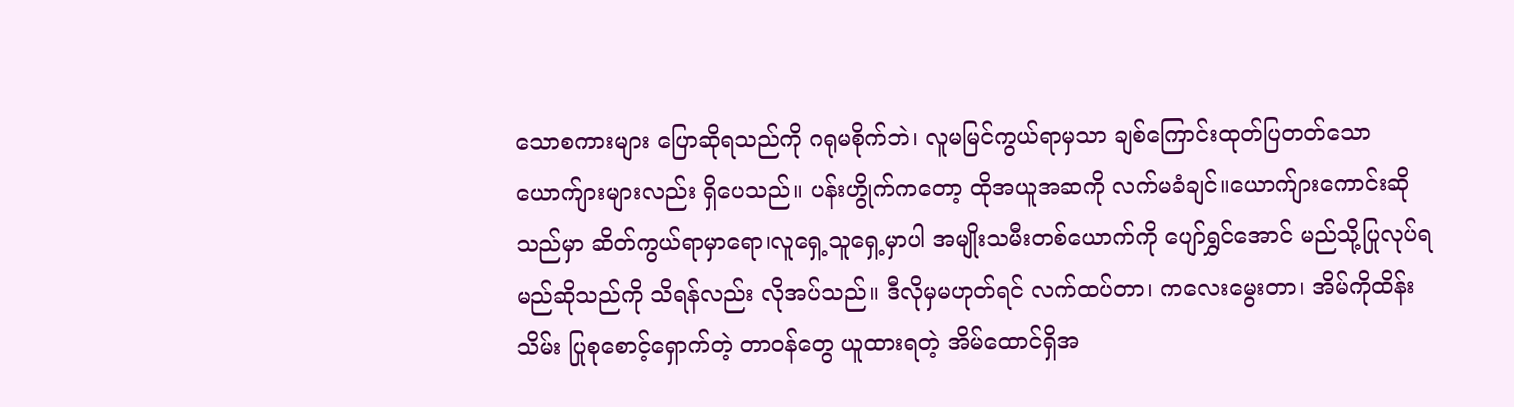သောစကားများ ပြောဆိုရသည်ကို ဂရုမစိုက်ဘဲ၊ လူမမြင်ကွယ်ရာမှသာ ချစ်ကြောင်းထုတ်ပြတတ်သော ယောက်ျားများလည်း ရှိပေသည်။ ပန်းဟွိုက်ကတော့ ထိုအယူအဆကို လက်မခံချင်။ယောက်ျားကောင်းဆိုသည်မှာ ဆိတ်ကွယ်ရာမှာရော၊လူရှေ့သူရှေ့မှာပါ အမျိုးသမီးတစ်ယောက်ကို ပျော်ရွှင်အောင် မည်သို့ပြုလုပ်ရမည်ဆိုသည်ကို သိရန်လည်း လိုအပ်သည်။ ဒီလိုမှမဟုတ်ရင် လက်ထပ်တာ၊ ကလေးမွေးတာ၊ အိမ်ကိုထိန်းသိမ်း ပြုစုစောင့်ရှောက်တဲ့ တာဝန်တွေ ယူထားရတဲ့ အိမ်ထောင်ရှိအ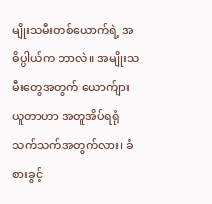မျိုးသမီးတစ်ယောက်ရဲ့ အဓိပ္ပါယ်က ဘာလဲ။ အမျိုးသမီးတွေအတွက် ယောက်ျားယူတာဟာ အတူအိပ်ရရုံသက်သက်အတွက်လား၊ ခံစားခွင့်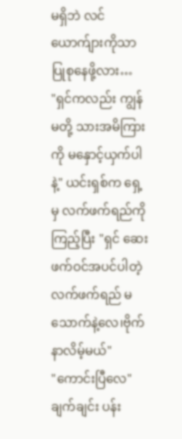မရှိဘဲ လင်ယောက်ျားကိုသာ ပြုစုနေဖို့လား…
"ရှင်ကလည်း ကျွန်မတို့ သားအမိကြားကို မနှောင့်ယှက်ပါနဲ့" ယင်းရှစ်က ရှေ့မှ လက်ဖက်ရည်ကို ကြည့်ပြီး "ရှင် ဆေးဖက်ဝင်အပင်ပါတဲ့ လက်ဖက်ရည် မသောက်နဲ့လေ၊ဗိုက်နာလိမ့်မယ်"
"ကောင်းပြီလေ"
ချက်ချင်း ပန်း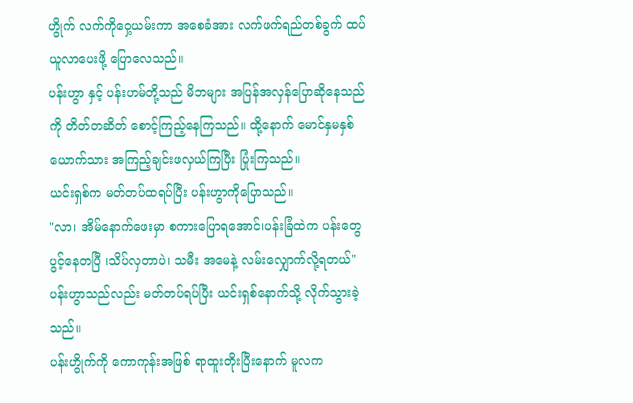ဟွိုက် လက်ကိုဝှေ့ယမ်းကာ အစေခံအား လက်ဖက်ရည်တစ်ခွက် ထပ်ယူလာပေးဖို့ ပြောလေသည်။
ပန်းဟွာ နှင့် ပန်းဟမ်တို့သည် မိဘများ အပြန်အလှန်ပြောဆိုနေသည်ကို တိတ်တဆိတ် စောင့်ကြည့်နေကြသည်။ ထို့နောက် မောင်နှမနှစ်ယောက်သား အကြည့်ချင်းဖလှယ်ကြပြီး ပြုံးကြသည်။
ယင်းရှစ်က မတ်တပ်ထရပ်ပြီး ပန်းဟွာကိုပြောသည်။
"လာ၊ အိမ်နောက်ဖေးမှာ စကားပြောရအောင်၊ပန်းခြံထဲက ပန်းတွေ ပွင့်နေတပြီ ၊သိပ်လှတာပဲ၊ သမီး အမေနဲ့ လမ်းလျှောက်လို့ရတယ်"
ပန်းဟွာသည်လည်း မတ်တပ်ရပ်ပြီး ယင်းရှစ်နောက်သို့ လိုက်သွားခဲ့သည်။
ပန်းဟွိုက်ကို ကောကုန်းအဖြစ် ရာထူးတိုးပြီးနောက် မူလက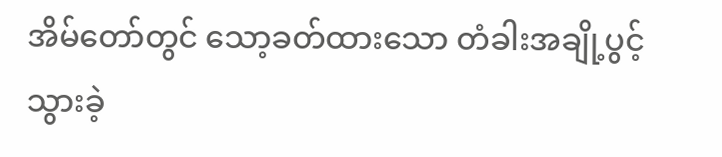အိမ်တော်တွင် သော့ခတ်ထားသော တံခါးအချို့ပွင့်သွားခဲ့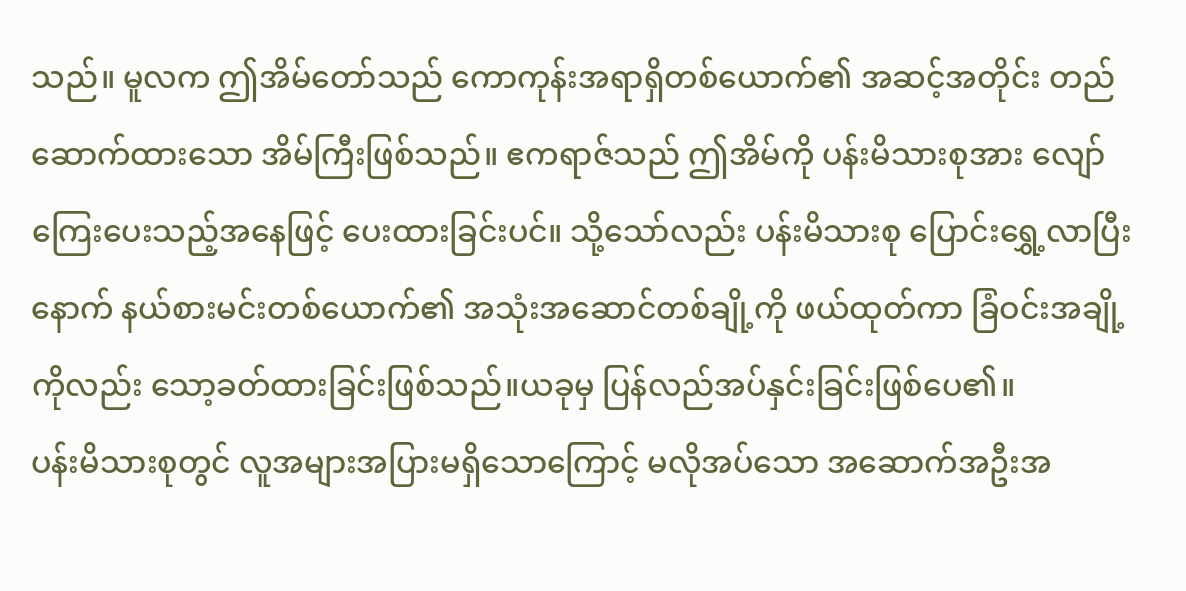သည်။ မူလက ဤအိမ်တော်သည် ကောကုန်းအရာရှိတစ်ယောက်၏ အဆင့်အတိုင်း တည်ဆောက်ထားသော အိမ်ကြီးဖြစ်သည်။ ဧကရာဇ်သည် ဤအိမ်ကို ပန်းမိသားစုအား လျော်ကြေးပေးသည့်အနေဖြင့် ပေးထားခြင်းပင်။ သို့သော်လည်း ပန်းမိသားစု ပြောင်းရွှေ့လာပြီးနောက် နယ်စားမင်းတစ်ယောက်၏ အသုံးအဆောင်တစ်ချို့ကို ဖယ်ထုတ်ကာ ခြံဝင်းအချို့ကိုလည်း သော့ခတ်ထားခြင်းဖြစ်သည်။ယခုမှ ပြန်လည်အပ်နှင်းခြင်းဖြစ်ပေ၏။
ပန်းမိသားစုတွင် လူအများအပြားမရှိသောကြောင့် မလိုအပ်သော အဆောက်အဦးအ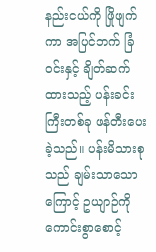နည်းငယ်ကို ဖြိုဖျက်ကာ အပြင်ဘက် ခြံဝင်းနှင့် ချိတ်ဆက်ထားသည့် ပန်းခင်းကြီးတစ်ခု ဖန်တီးပေးခဲ့သည်။ ပန်းမိသားစုသည် ချမ်းသာသောကြောင့် ဥယျာဉ်ကို ကောင်းစွာစောင့်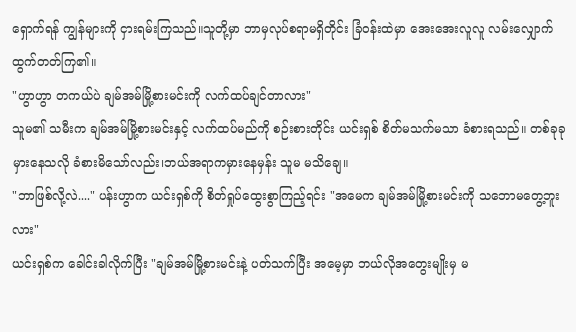ရှောက်ရန် ကျွန်များကို ငှားရမ်းကြသည်။သူတို့မှာ ဘာမှလုပ်စရာမရှိတိုင်း ခြံဝန်းထဲမှာ အေးအေးလူလူ လမ်းလျှောက်ထွက်တတ်ကြ၏။
"ဟွာဟွာ တကယ်ပဲ ချမ်အမ်မြို့စားမင်းကို လက်ထပ်ချင်တာလား"
သူမ၏ သမီးက ချမ်အမ်မြို့စားမင်းနှင့် လက်ထပ်မည်ကို စဉ်းစားတိုင်း ယင်းရှစ် စိတ်မသက်မသာ ခံစားရသည်။ တစ်ခုခုမှားနေသလို ခံစားမိသော်လည်း၊ဘယ်အရာကမှားနေမှန်း သူမ မသိချေ။
"ဘာဖြစ်လို့လဲ...." ပန်းဟွာက ယင်းရှစ်ကို စိတ်ရှုပ်ထွေးစွာကြည့်ရင်း "အမေက ချမ်အမ်မြို့စားမင်းကို သဘောမတွေ့ဘူးလား"
ယင်းရှစ်က ခေါင်းခါလိုက်ပြီး "ချမ်အမ်မြို့စားမင်းနဲ့ ပတ်သက်ပြီး အမေ့မှာ ဘယ်လိုအတွေးမျိုးမှ မ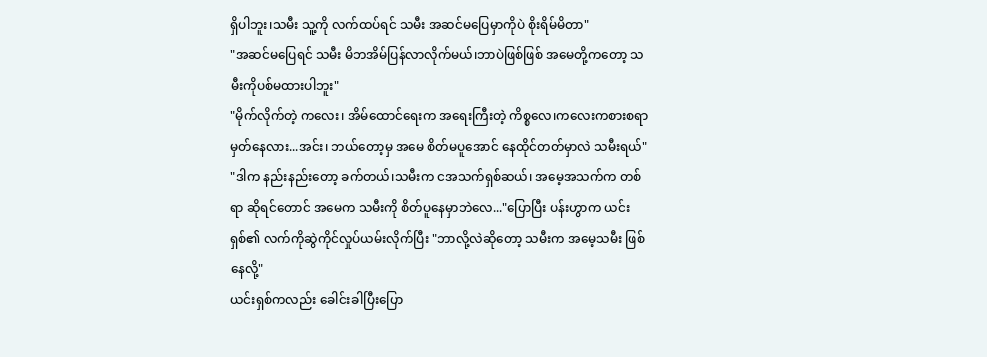ရှိပါဘူး၊သမီး သူ့ကို လက်ထပ်ရင် သမီး အဆင်မပြေမှာကိုပဲ စိုးရိမ်မိတာ"
"အဆင်မပြေရင် သမီး မိဘအိမ်ပြန်လာလိုက်မယ်၊ဘာပဲဖြစ်ဖြစ် အမေတို့ကတော့ သမီးကိုပစ်မထားပါဘူး"
"မိုက်လိုက်တဲ့ ကလေး၊ အိမ်ထောင်ရေးက အရေးကြီးတဲ့ ကိစ္စလေ၊ကလေးကစားစရာ မှတ်နေလား...အင်း၊ ဘယ်တော့မှ အမေ စိတ်မပူအောင် နေထိုင်တတ်မှာလဲ သမီးရယ်"
"ဒါက နည်းနည်းတော့ ခက်တယ်၊သမီးက ငအသက်ရှစ်ဆယ်၊ အမေ့အသက်က တစ်ရာ ဆိုရင်တောင် အမေက သမီးကို စိတ်ပူနေမှာဘဲလေ..."ပြောပြီး ပန်းဟွာက ယင်းရှစ်၏ လက်ကိုဆွဲကိုင်လှုပ်ယမ်းလိုက်ပြီး "ဘာလို့လဲဆိုတော့ သမီးက အမေ့သမီး ဖြစ်နေလို့"
ယင်းရှစ်ကလည်း ခေါင်းခါပြီးပြော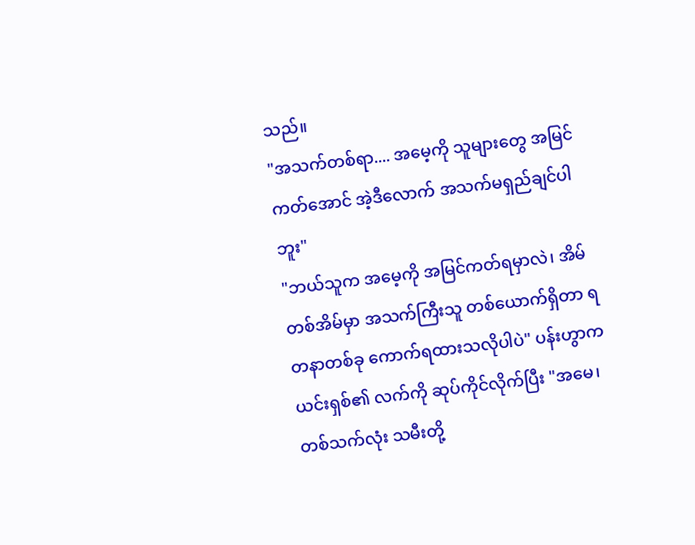သည်။
"အသက်တစ်ရာ.... အမေ့ကို သူများတွေ အမြင်ကတ်အောင် အဲ့ဒီလောက် အသက်မရှည်ချင်ပါဘူး"
"ဘယ်သူက အမေ့ကို အမြင်ကတ်ရမှာလဲ၊ အိမ်တစ်အိမ်မှာ အသက်ကြီးသူ တစ်ယောက်ရှိတာ ရတနာတစ်ခု ကောက်ရထားသလိုပါပဲ" ပန်းဟွာက ယင်းရှစ်၏ လက်ကို ဆုပ်ကိုင်လိုက်ပြီး "အမေ၊ တစ်သက်လုံး သမီးတို့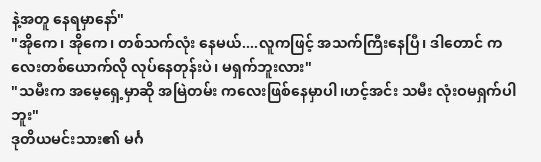နဲ့အတူ နေရမှာနော်"
"အိုကေ၊ အိုကေ၊ တစ်သက်လုံး နေမယ်....လူကဖြင့် အသက်ကြီးနေပြီ၊ ဒါတောင် ကလေးတစ်ယောက်လို လုပ်နေတုန်းပဲ၊ မရှက်ဘူးလား"
"သမီးက အမေ့ရှေ့မှာဆို အမြဲတမ်း ကလေးဖြစ်နေမှာပါ၊ဟင့်အင်း သမီး လုံးဝမရှက်ပါဘူး"
ဒုတိယမင်းသား၏ မင်္ဂ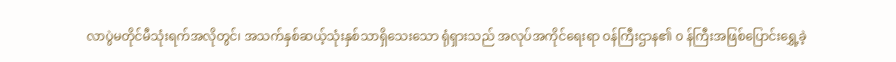လာပွဲမတိုင်မီသုံးရက်အလိုတွင်၊ အသက်နှစ်ဆယ့်သုံးနှစ်သာရှိသေးသော ရုံရှားသည် အလုပ်အကိုင်ရေးရာ ဝန်ကြီးဌာန၏ ၀ န်ကြီးအဖြစ်ပြောင်းရွှေ့ခဲ့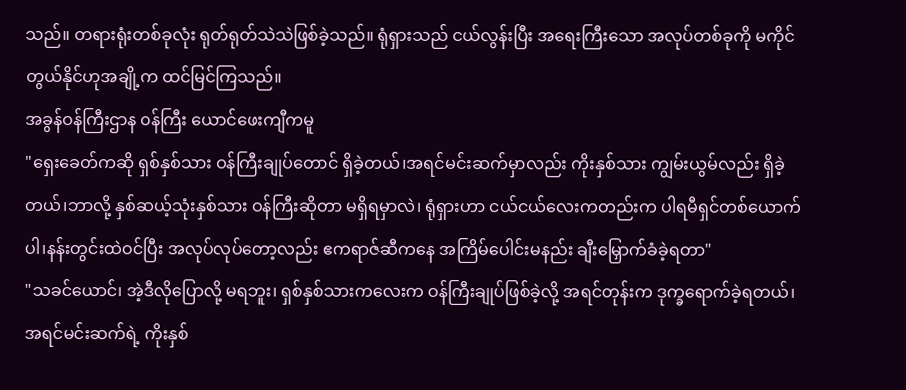သည်။ တရားရုံးတစ်ခုလုံး ရုတ်ရုတ်သဲသဲဖြစ်ခဲ့သည်။ ရုံရှားသည် ငယ်လွန်းပြီး အရေးကြီးသော အလုပ်တစ်ခုကို မကိုင်တွယ်နိုင်ဟုအချို့က ထင်မြင်ကြသည်။
အခွန်ဝန်ကြီးဌာန ၀န်ကြီး ယောင်ဖေးကျီကမူ
"ရှေးခေတ်ကဆို ရှစ်နှစ်သား ဝန်ကြီးချုပ်တောင် ရှိခဲ့တယ်၊အရင်မင်းဆက်မှာလည်း ကိုးနှစ်သား ကျွမ်းယွမ်လည်း ရှိခဲ့တယ်၊ဘာလို့ နှစ်ဆယ့်သုံးနှစ်သား ဝန်ကြီးဆိုတာ မရှိရမှာလဲ၊ ရုံရှားဟာ ငယ်ငယ်လေးကတည်းက ပါရမီရှင်တစ်ယောက်ပါ၊နန်းတွင်းထဲဝင်ပြီး အလုပ်လုပ်တော့လည်း ဧကရာဇ်ဆီကနေ အကြိမ်ပေါင်းမနည်း ချီးမြှောက်ခံခဲ့ရတာ"
"သခင်ယောင်၊ အဲ့ဒီလိုပြောလို့ မရဘူး၊ ရှစ်နှစ်သားကလေးက ဝန်ကြီးချုပ်ဖြစ်ခဲ့လို့ အရင်တုန်းက ဒုက္ခရောက်ခဲ့ရတယ်၊အရင်မင်းဆက်ရဲ့ ကိုးနှစ်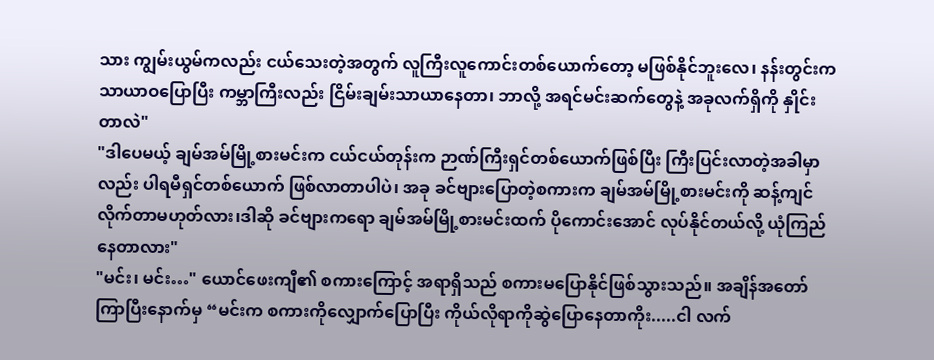သား ကျွမ်းယွမ်ကလည်း ငယ်သေးတဲ့အတွက် လူကြီးလူကောင်းတစ်ယောက်တော့ မဖြစ်နိုင်ဘူးလေ၊ နန်းတွင်းက သာယာဝပြောပြီး ကမ္ဘာကြီးလည်း ငြိမ်းချမ်းသာယာနေတာ၊ ဘာလို့ အရင်မင်းဆက်တွေနဲ့ အခုလက်ရှိကို နှိုင်းတာလဲ"
"ဒါပေမယ့် ချမ်အမ်မြို့စားမင်းက ငယ်ငယ်တုန်းက ဉာဏ်ကြီးရှင်တစ်ယောက်ဖြစ်ပြီး ကြီးပြင်းလာတဲ့အခါမှာလည်း ပါရမီရှင်တစ်ယောက် ဖြစ်လာတာပါပဲ၊ အခု ခင်ဗျားပြောတဲ့စကားက ချမ်အမ်မြို့စားမင်းကို ဆန့်ကျင်လိုက်တာမဟုတ်လား၊ဒါဆို ခင်ဗျားကရော ချမ်အမ်မြို့စားမင်းထက် ပိုကောင်းအောင် လုပ်နိုင်တယ်လို့ ယုံကြည်နေတာလား"
"မင်း၊ မင်း…" ယောင်ဖေးကျီ၏ စကားကြောင့် အရာရှိသည် စကားမပြောနိုင်ဖြစ်သွားသည်။ အချိန်အတော်ကြာပြီးနောက်မှ “မင်းက စကားကိုလျှောက်ပြောပြီး ကိုယ်လိုရာကိုဆွဲပြောနေတာကိုး.....ငါ လက်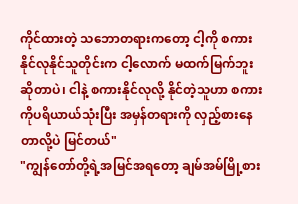ကိုင်ထားတဲ့ သဘောတရားကတော့ ငါ့ကို စကားနိုင်လုနိုင်သူတိုင်းက ငါ့လောက် မထက်မြက်ဘူး ဆိုတာပဲ၊ ငါနဲ့ စကားနိုင်လုလို့ နိုင်တဲ့သူဟာ စကားကိုပရိယာယ်သုံးပြီး အမှန်တရားကို လှည့်စားနေတာလို့ပဲ မြင်တယ်"
"ကျွန်တော်တို့ရဲ့အမြင်အရတော့ ချမ်အမ်မြို့စား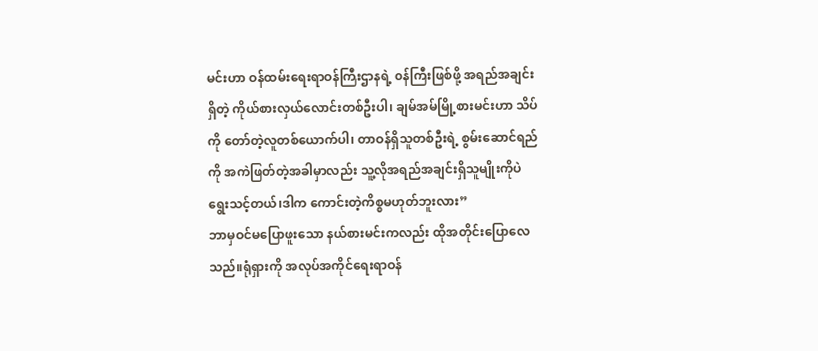မင်းဟာ ဝန်ထမ်းရေးရာဝန်ကြီးဌာနရဲ့ ၀န်ကြီးဖြစ်ဖို့ အရည်အချင်းရှိတဲ့ ကိုယ်စားလှယ်လောင်းတစ်ဦးပါ၊ ချမ်အမ်မြို့စားမင်းဟာ သိပ်ကို တော်တဲ့လူတစ်ယောက်ပါ၊ တာဝန်ရှိသူတစ်ဦးရဲ့ စွမ်းဆောင်ရည်ကို အကဲဖြတ်တဲ့အခါမှာလည်း သူ့လိုအရည်အချင်းရှိသူမျိုးကိုပဲ ရွေးသင့်တယ်၊ဒါက ကောင်းတဲ့ကိစ္စမဟုတ်ဘူးလား”
ဘာမှဝင်မပြောဖူးသော နယ်စားမင်းကလည်း ထိုအတိုင်းပြောလေသည်။ရုံရှားကို အလုပ်အကိုင်ရေးရာဝန်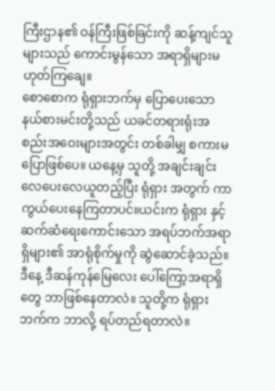ကြီးဌာန၏ ဝန်ကြီးဖြစ်ခြင်းကို ဆန့်ကျင်သူများသည် ကောင်းမွန်သော အရာရှိများမဟုတ်ကြချေ။
စောစောက ရုံရှားဘက်မှ ပြောပေးသော နယ်စားမင်းတို့သည် ယခင်တရားရုံးအစည်းအဝေးများအတွင်း တစ်ခါမျှ စကားမပြောဖြစ်ပေ။ ယနေ့မှ သူတို့ အချင်းချင်း လေပေးလေယူတည့်ပြီး ရုံရှား အတွက် ကာကွယ်ပေးနေကြတာပင်။ယင်းက ရုံရှား နှင့် ဆက်ဆံရေးကောင်းသော အရပ်ဘက်အရာရှိများ၏ အာရုံစိုက်မှုကို ဆွဲဆောင်ခဲ့သည်။ ဒီနေ့ ဒီဆန်ကုန်မြေလေး ပေါ်ကြော့အရာရှိတွေ ဘာဖြစ်နေတာလဲ။ သူတို့က ရုံရှားဘက်က ဘာလို့ ရပ်တည်ရတာလဲ။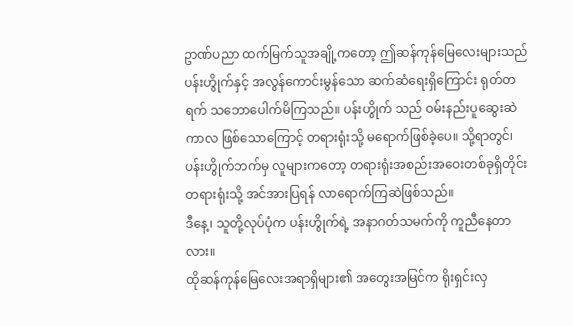ဥာဏ်ပညာ ထက်မြက်သူအချို့ကတော့ ဤဆန်ကုန်မြေလေးများသည် ပန်းဟွိုက်နှင့် အလွန်ကောင်းမွန်သော ဆက်ဆံရေးရှိကြောင်း ရုတ်တရက် သဘောပေါက်မိကြသည်။ ပန်းဟွိုက် သည် ဝမ်းနည်းပူဆွေးဆဲကာလ ဖြစ်သောကြောင့် တရားရုံးသို့ မရောက်ဖြစ်ခဲ့ပေ။ သို့ရာတွင်၊ ပန်းဟွိုက်ဘက်မှ လူများကတော့ တရားရုံးအစည်းအဝေးတစ်ခုရှိတိုင်း တရားရုံးသို့ အင်အားပြရန် လာရောက်ကြဆဲဖြစ်သည်။
ဒီနေ့၊ သူတို့လုပ်ပုံက ပန်းဟွိုက်ရဲ့ အနာဂတ်သမက်ကို ကူညီနေတာလား။
ထိုဆန်ကုန်မြေလေးအရာရှိများ၏ အတွေးအမြင်က ရိုးရှင်းလှ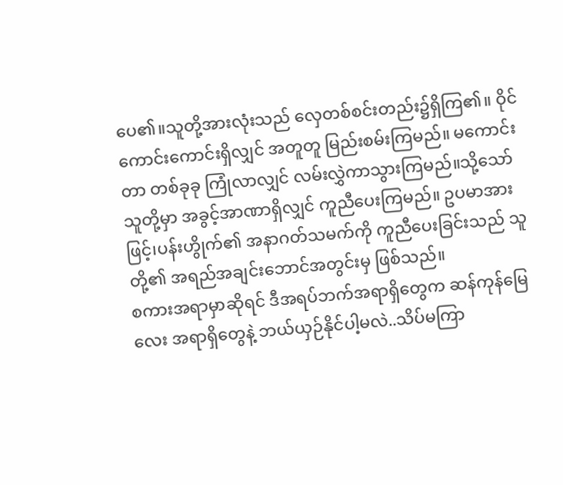ပေ၏။သူတို့အားလုံးသည် လှေတစ်စင်းတည်း၌ရှိကြ၏။ ဝိုင်ကောင်းကောင်းရှိလျှင် အတူတူ မြည်းစမ်းကြမည်။ မကောင်းတာ တစ်ခုခု ကြုံလာလျှင် လမ်းလွှဲကာသွားကြမည်။သို့သော် သူတို့မှာ အခွင့်အာဏာရှိလျှင် ကူညီပေးကြမည်။ ဥပမာအားဖြင့်၊ပန်းဟွိုက်၏ အနာဂတ်သမက်ကို ကူညီပေးခြင်းသည် သူတို့၏ အရည်အချင်းဘောင်အတွင်းမှ ဖြစ်သည်။
စကားအရာမှာဆိုရင် ဒီအရပ်ဘက်အရာရှိတွေက ဆန်ကုန်မြေလေး အရာရှိတွေနဲ့ ဘယ်ယှဉ်နိုင်ပါ့မလဲ..သိပ်မကြာ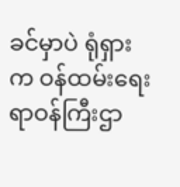ခင်မှာပဲ ရုံရှားက ဝန်ထမ်းရေးရာဝန်ကြီးဌာ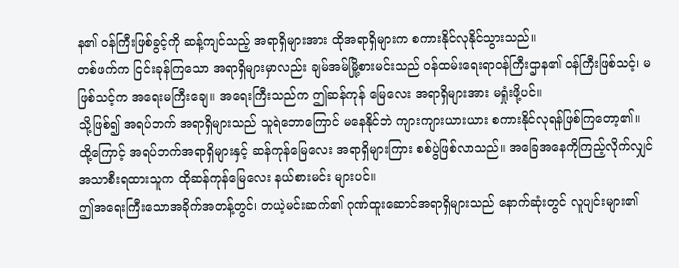န၏ ဝန်ကြီးဖြစ်ခွင့်ကို ဆန့်ကျင်သည့် အရာရှိများအား ထိုအရာရှိများက စကားနိုင်လုနိုင်သွားသည်။
တစ်ဖက်က ငြင်းခုန်ကြသော အရာရှိများမှာလည်း ချမ်အမ်မြို့စားမင်းသည် ဝန်ထမ်းရေးရာဝန်ကြီးဌာန၏ ဝန်ကြီးဖြစ်သင့်၊ မဖြစ်သင့်က အရေးမကြီးချေ။ အရေးကြီးသည်က ဤဆန်ကုန် မြေလေး အရာရှိများအား မရှုံးဖို့ပင်။
သို့ဖြစ်၍ အရပ်ဘက် အရာရှိများသည် သူရဲဘောကြောင် မနေနိုင်ဘဲ ကျားကျားယားယား စကားနိုင်လုရန်ဖြစ်ကြတော့၏။
ထို့ကြောင့် အရပ်ဘက်အရာရှိများနှင့် ဆန်ကုန်မြေလေး အရာရှိများကြား စစ်ပွဲဖြစ်လာသည်။ အခြေအနေကိုကြည့်လိုက်လျှင် အသာစီးရထားသူက ထိုဆန်ကုန်မြေလေး နယ်စားမင်း များပင်။
ဤအရေးကြီးသောအခိုက်အတန့်တွင်၊ တယဲ့မင်းဆက်၏ ဂုဏ်ထူးဆောင်အရာရှိများသည် နောက်ဆုံးတွင် လူပျင်းများ၏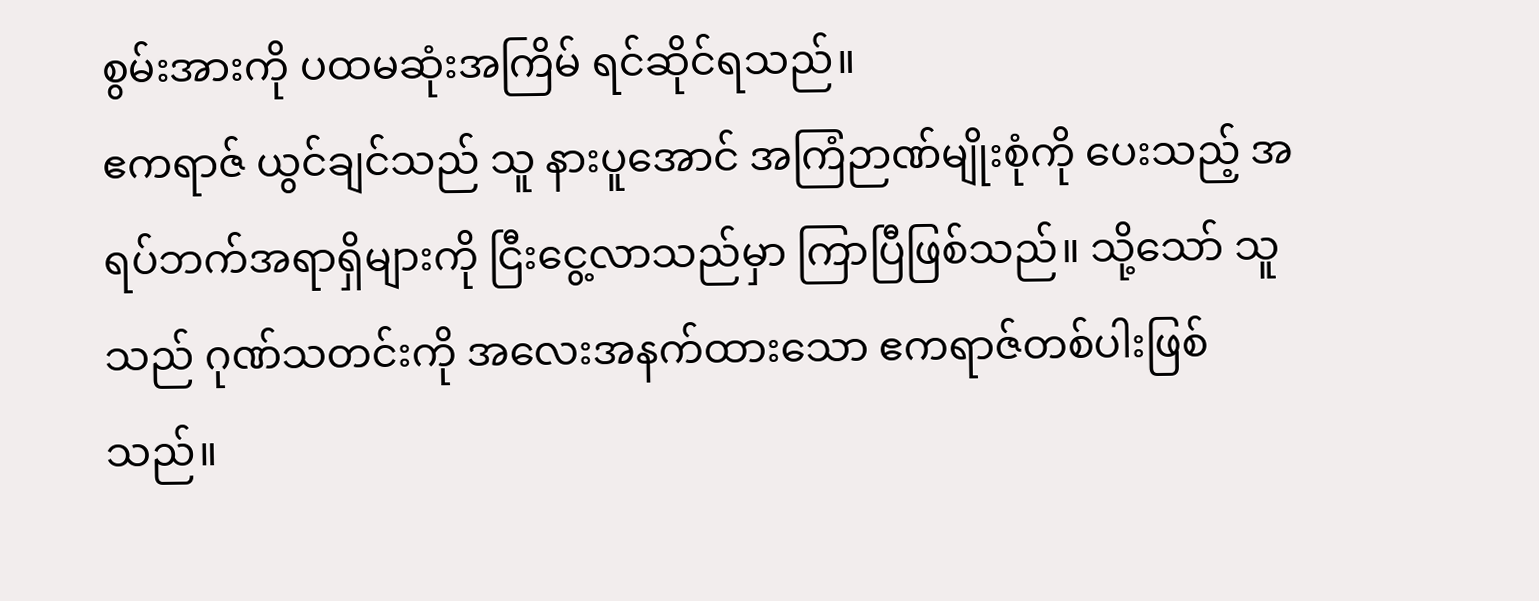စွမ်းအားကို ပထမဆုံးအကြိမ် ရင်ဆိုင်ရသည်။
ဧကရာဇ် ယွင်ချင်သည် သူ နားပူအောင် အကြံဉာဏ်မျိုးစုံကို ပေးသည့် အရပ်ဘက်အရာရှိများကို ငြီးငွေ့လာသည်မှာ ကြာပြီဖြစ်သည်။ သို့သော် သူသည် ဂုဏ်သတင်းကို အလေးအနက်ထားသော ဧကရာဇ်တစ်ပါးဖြစ်သည်။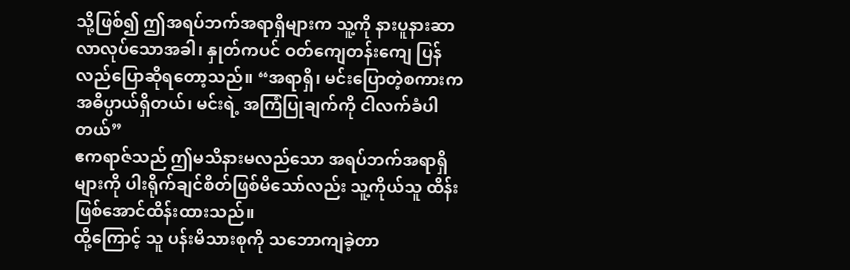သို့ဖြစ်၍ ဤအရပ်ဘက်အရာရှိများက သူ့ကို နားပူနားဆာ လာလုပ်သောအခါ၊ နှုတ်ကပင် ဝတ်ကျေတန်းကျေ ပြန်လည်ပြောဆိုရတော့သည်။ “အရာရှိ၊ မင်းပြောတဲ့စကားက အဓိပ္ပာယ်ရှိတယ်၊ မင်းရဲ့ အကြံပြုချက်ကို ငါလက်ခံပါတယ်”
ဧကရာဇ်သည် ဤမသိနားမလည်သော အရပ်ဘက်အရာရှိများကို ပါးရိုက်ချင်စိတ်ဖြစ်မိသော်လည်း သူ့ကိုယ်သူ ထိန်းဖြစ်အောင်ထိန်းထားသည်။
ထို့ကြောင့် သူ ပန်းမိသားစုကို သဘောကျခဲ့တာ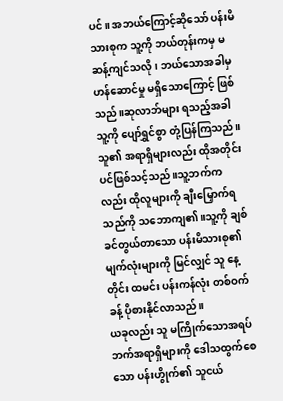ပင်။ အဘယ်ကြောင့်ဆိုသော် ပန်းမိသားစုက သူ့ကို ဘယ်တုန်းကမှ မဆန့်ကျင်သလို၊ ဘယ်သောအခါမှ ဟန်ဆောင်မှု မရှိသောကြောင့် ဖြစ်သည်။ဆုလာဘ်များ ရသည့်အခါ သူ့ကို ပျော်ရွှင်စွာ တုံ့ပြန်ကြသည်။သူ၏ အရာရှိများလည်း ထိုအတိုင်းပင်ဖြစ်သင့်သည်။သူ့ဘက်ကလည်း ထိုလူများကို ချီးမြှောက်ရသည်ကို သဘောကျ၏။သူ့ကို ချစ်ခင်တွယ်တာသော ပန်းမိသားစု၏ မျက်လုံးများကို မြင်လျှင် သူ နေ့တိုင်း ထမင်း ပန်းကန်လုံး တစ်ဝက်ခန့် ပိုစားနိုင်လာသည်။
ယခုလည်း သူ မကြိုက်သောအရပ်ဘက်အရာရှိများကို ဒေါသထွက်စေသော ပန်းဟွိုက်၏ သူငယ်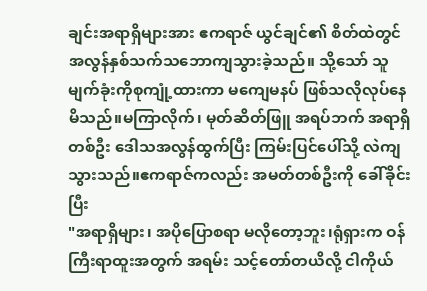ချင်းအရာရှိများအား ဧကရာဇ် ယွင်ချင်၏ စိတ်ထဲတွင် အလွန်နှစ်သက်သဘောကျသွားခဲ့သည်။ သို့သော် သူ မျက်ခုံးကိုစုကျုံ့ထားကာ မကျေမနပ် ဖြစ်သလိုလုပ်နေမိသည်။မကြာလိုက်၊ မုတ်ဆိတ်ဖြူ အရပ်ဘက် အရာရှိတစ်ဦး ဒေါသအလွန်ထွက်ပြီး ကြမ်းပြင်ပေါ်သို့ လဲကျသွားသည်။ဧကရာဇ်ကလည်း အမတ်တစ်ဦးကို ခေါ်ခိုင်းပြီး
"အရာရှိများ၊ အပိုပြောစရာ မလိုတော့ဘူး၊ရုံရှားက ဝန်ကြီးရာထူးအတွက် အရမ်း သင့်တော်တယိလို့ ငါကိုယ်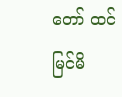တော် ထင်မြင်မိ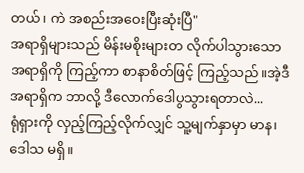တယ်၊ ကဲ အစည်းအဝေးပြီးဆုံးပြီ"
အရာရှိများသည် မိန်းမစိုးများတ လိုက်ပါသွားသော အရာရှိကို ကြည့်ကာ စာနာစိတ်ဖြင့် ကြည့်သည်။အဲ့ဒီအရာရှိက ဘာလို့ ဒီလောက်ဒေါပွသွားရတာလဲ...
ရုံရှားကို လှည့်ကြည့်လိုက်လျှင် သူ့မျက်နှာမှာ မာန၊ ဒေါသ မရှိ။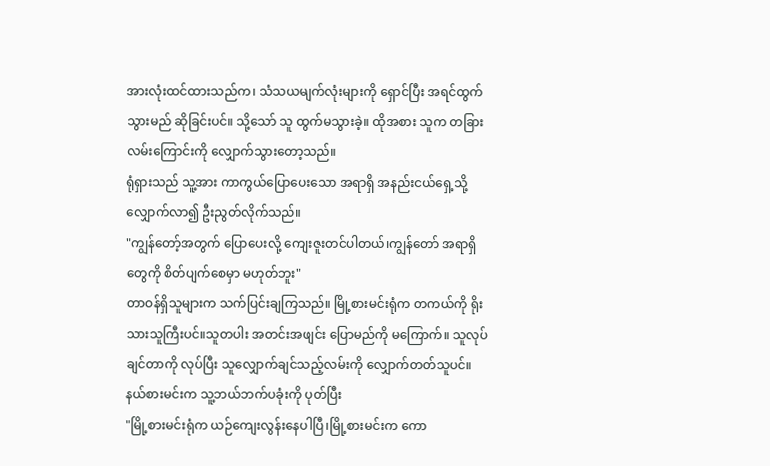အားလုံးထင်ထားသည်က၊ သံသယမျက်လုံးများကို ရှောင်ပြီး အရင်ထွက်သွားမည် ဆိုခြင်းပင်။ သို့သော် သူ ထွက်မသွားခဲ့။ ထိုအစား သူက တခြားလမ်းကြောင်းကို လျှောက်သွားတော့သည်။
ရုံရှားသည် သူ့အား ကာကွယ်ပြောပေးသော အရာရှိ အနည်းငယ်ရှေ့သို့ လျှောက်လာ၍ ဦးညွတ်လိုက်သည်။
"ကျွန်တော့်အတွက် ပြောပေးလို့ ကျေးဇူးတင်ပါတယ်၊ကျွန်တော် အရာရှိတွေကို စိတ်ပျက်စေမှာ မဟုတ်ဘူး"
တာဝန်ရှိသူများက သက်ပြင်းချကြသည်။ မြို့စားမင်းရုံက တကယ်ကို ရိုးသားသူကြီးပင်။သူတပါး အတင်းအဖျင်း ပြောမည်ကို မကြောက်။ သူလုပ်ချင်တာကို လုပ်ပြီး သူလျှောက်ချင်သည့်လမ်းကို လျှောက်တတ်သူပင်။
နယ်စားမင်းက သူ့ဘယ်ဘက်ပခုံးကို ပုတ်ပြီး
"မြို့စားမင်းရုံက ယဉ်ကျေးလွန်းနေပါပြီ၊မြို့စားမင်းက ကော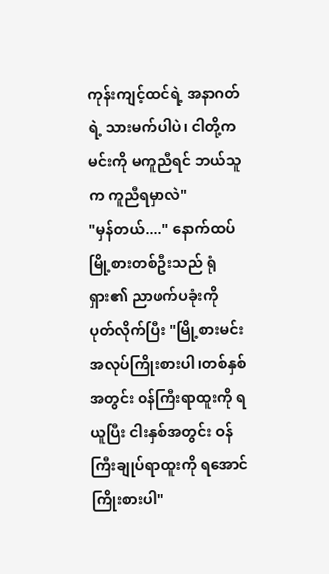ကုန်းကျင့်ထင်ရဲ့ အနာဂတ်ရဲ့ သားမက်ပါပဲ၊ ငါတို့က မင်းကို မကူညီရင် ဘယ်သူက ကူညီရမှာလဲ"
"မှန်တယ်...." နောက်ထပ်မြို့စားတစ်ဦးသည် ရုံရှား၏ ညာဖက်ပခုံးကို ပုတ်လိုက်ပြီး "မြို့စားမင်း အလုပ်ကြိုးစားပါ၊တစ်နှစ်အတွင်း ၀န်ကြီးရာထူးကို ရယူပြီး ငါးနှစ်အတွင်း ဝန်ကြီးချုပ်ရာထူးကို ရအောင်ကြိုးစားပါ"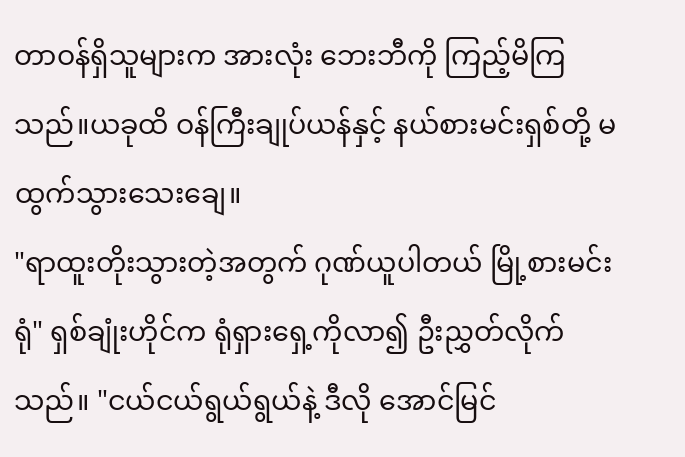တာဝန်ရှိသူများက အားလုံး ဘေးဘီကို ကြည့်မိကြသည်။ယခုထိ ဝန်ကြီးချုပ်ယန်နှင့် နယ်စားမင်းရှစ်တို့ မထွက်သွားသေးချေ။
"ရာထူးတိုးသွားတဲ့အတွက် ဂုဏ်ယူပါတယ် မြို့စားမင်းရုံ" ရှစ်ချုံးဟိုင်က ရုံရှားရှေ့ကိုလာ၍ ဦးညွှတ်လိုက်သည်။ "ငယ်ငယ်ရွယ်ရွယ်နဲ့ ဒီလို အောင်မြင်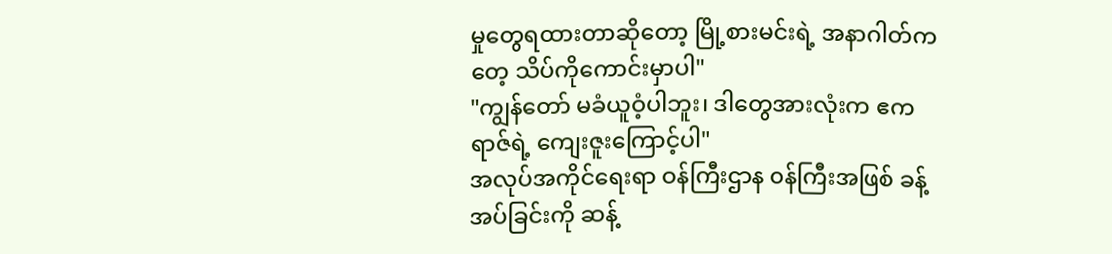မှုတွေရထားတာဆိုတော့ မြို့စားမင်းရဲ့ အနာဂါတ်ကတေ့ သိပ်ကိုကောင်းမှာပါ"
"ကျွန်တော် မခံယူဝံ့ပါဘူး၊ ဒါတွေအားလုံးက ဧကရာဇ်ရဲ့ ကျေးဇူးကြောင့်ပါ"
အလုပ်အကိုင်ရေးရာ ဝန်ကြီးဌာန ၀န်ကြီးအဖြစ် ခန့်အပ်ခြင်းကို ဆန့်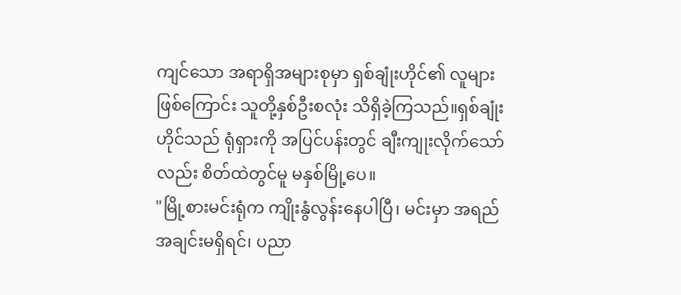ကျင်သော အရာရှိအများစုမှာ ရှစ်ချုံးဟိုင်၏ လူများဖြစ်ကြောင်း သူတို့နှစ်ဦးစလုံး သိရှိခဲ့ကြသည်။ရှစ်ချုံးဟိုင်သည် ရုံရှားကို အပြင်ပန်းတွင် ချီးကျုးလိုက်သော်လည်း စိတ်ထဲတွင်မူ မနှစ်မြို့ပေ။
"မြို့စားမင်းရုံက ကျိုးနွံလွန်းနေပါပြီ၊ မင်းမှာ အရည်အချင်းမရှိရင်၊ ပညာ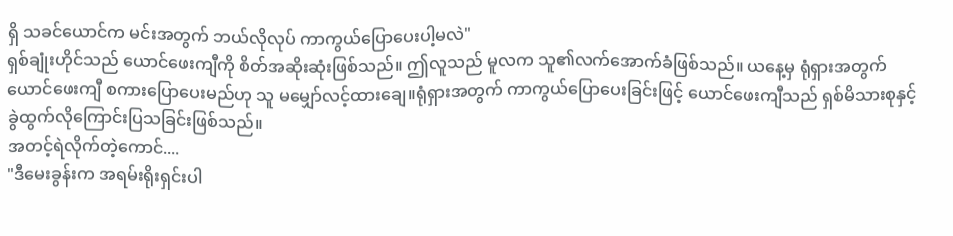ရှိ သခင်ယောင်က မင်းအတွက် ဘယ်လိုလုပ် ကာကွယ်ပြောပေးပါ့မလဲ"
ရှစ်ချုံးဟိုင်သည် ယောင်ဖေးကျီကို စိတ်အဆိုးဆုံးဖြစ်သည်။ ဤလူသည် မူလက သူ၏လက်အောက်ခံဖြစ်သည်။ ယနေ့မှ ရုံရှားအတွက် ယောင်ဖေးကျီ စကားပြောပေးမည်ဟု သူ မမျှော်လင့်ထားချေ။ရုံရှားအတွက် ကာကွယ်ပြောပေးခြင်းဖြင့် ယောင်ဖေးကျီသည် ရှစ်မိသားစုနှင့် ခွဲထွက်လိုကြောင်းပြသခြင်းဖြစ်သည်။
အတင့်ရဲလိုက်တဲ့ကောင်....
"ဒီမေးခွန်းက အရမ်းရိုးရှင်းပါ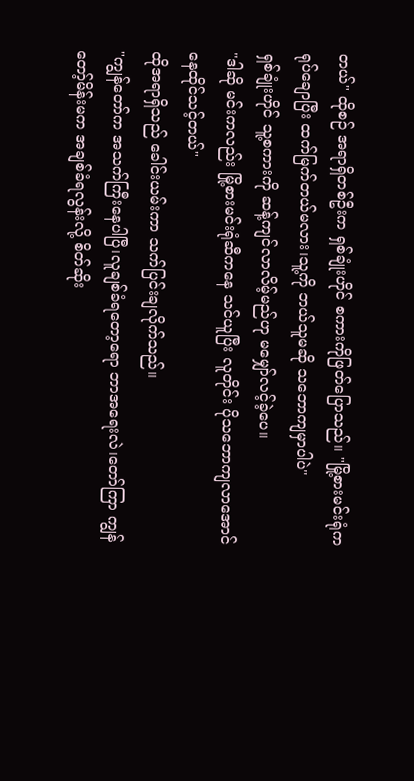တယ်" ထိုစဉ် အရာရှိတစ်ဦးက ရှစ်ချုံးဟိုင် စကားကိုဖြတ်ပြောသည်။ "မြို့စားမင်းရုံက ရုပ်ချောပြီး ထက်မြက်တယ်မလား၊သူ့ကို ဘယ်သူမဆို သဘောကျမှာပါပဲ"
ရှစ်ချုံးဟိုင် သူ့စကားကို ဆန့်ကျင်လာလိမ့်မည်ဟု မမျှော်လင့်ခဲ့ပေ။
"ဒါဆို မင်းကလည်း မြို့စားမင်းရုံဆီကနေ သင်ယူပြီး လူတိုင်း ပိုသဘောကျလာအောင် နေထိုင်သင့်တယ်"
ထိုအရာရှိသည် ခေါင်းယမ်းကာ သက်ပြင်းချလိုက်သည်။
"ကျွန်တော်က အသက်ကြီးနေပါပြီ၊လူချစ်ခံရတော့ရော ဘာအရေးလဲ၊တော်ကြာ ကျွန်တော့်မိန်းမက အချစ်ခံရလွန်းလို့ စိတ်ဆိုး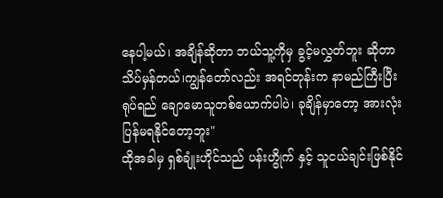နေပါ့မယ်၊ အချိန်ဆိုတာ ဘယ်သူ့ကိုမှ ခွင့်မလွှတ်ဘူး ဆိုတာ သိပ်မှန်တယ်၊ကျွန်တော်လည်း အရင်တုန်းက နာမည်ကြီးပြီး ရုပ်ရည် ချောမောသူတစ်ယောက်ပါပဲ၊ ခုချိန်မှာတော့ အားလုံး ပြန်မရနိုင်တော့ဘူး"
ထိုအခါမှ ရှစ်ချုံးဟိုင်သည် ပန်းဟွိုက် နှင့် သူငယ်ချင်းဖြစ်နိုင်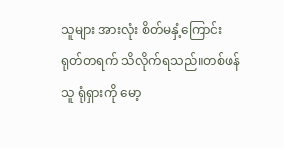သူများ အားလုံး စိတ်မနှံ့ကြောင်း ရုတ်တရက် သိလိုက်ရသည်။တစ်ဖန် သူ ရုံရှားကို မော့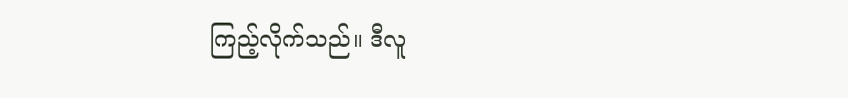ကြည့်လိုက်သည်။ ဒီလူ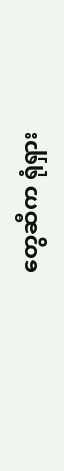တွေဆီက ရုံရှား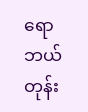ရော ဘယ်တုန်း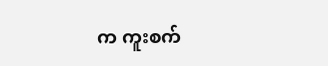က ကူးစက်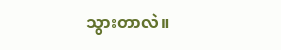သွားတာလဲ။